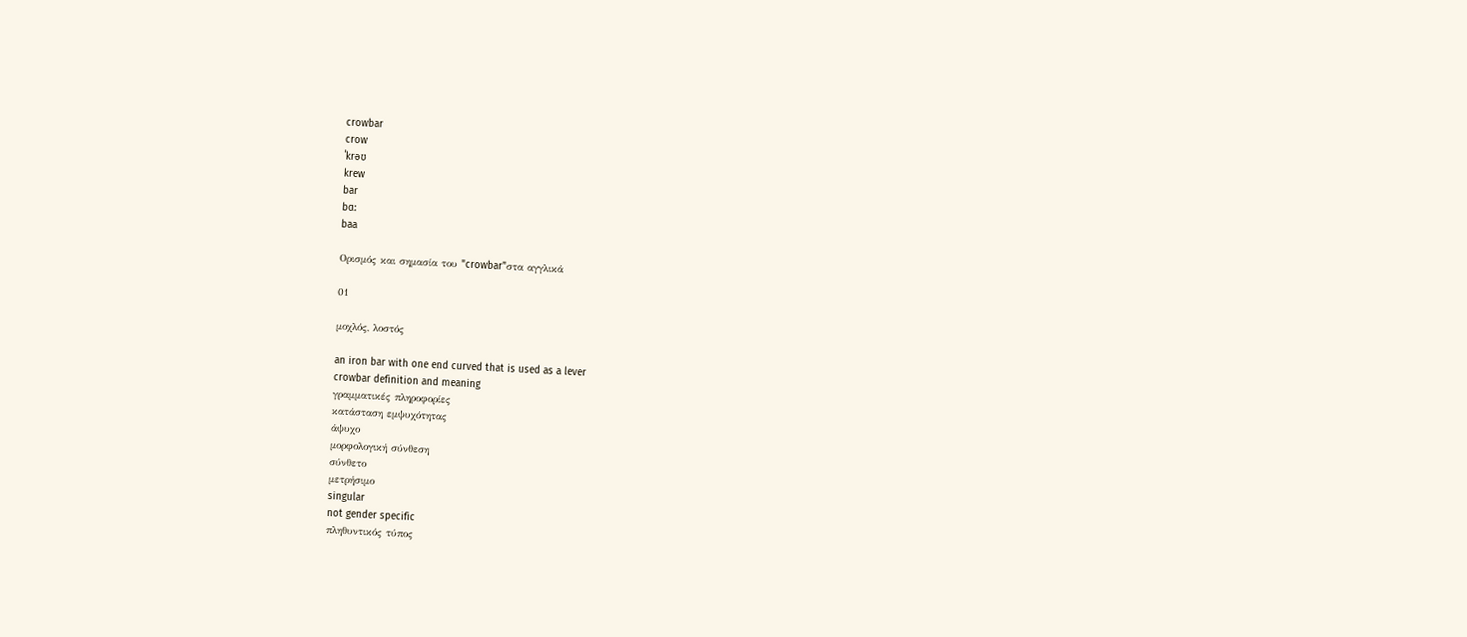crowbar
crow
ˈkrəʊ
krew
bar
bɑ:
baa

Ορισμός και σημασία του "crowbar"στα αγγλικά

01

μοχλός, λοστός

an iron bar with one end curved that is used as a lever
crowbar definition and meaning
γραμματικές πληροφορίες
κατάσταση εμψυχότητας
άψυχο
μορφολογική σύνθεση
σύνθετο
μετρήσιμο
singular
not gender specific
πληθυντικός τύπος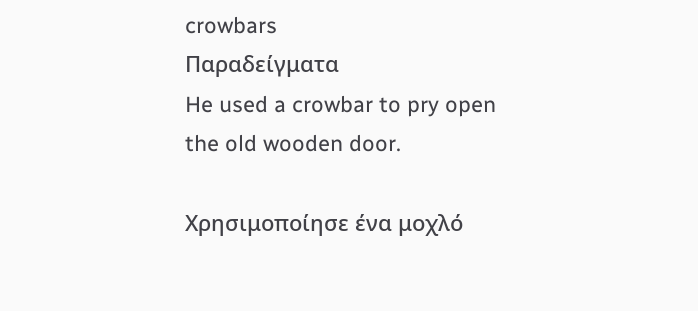crowbars
Παραδείγματα
He used a crowbar to pry open the old wooden door.

Χρησιμοποίησε ένα μοχλό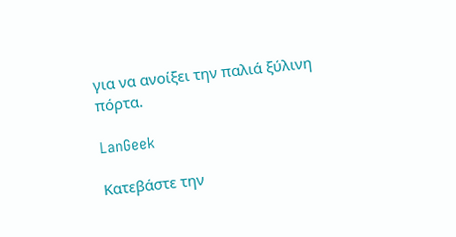για να ανοίξει την παλιά ξύλινη πόρτα.

LanGeek

Κατεβάστε την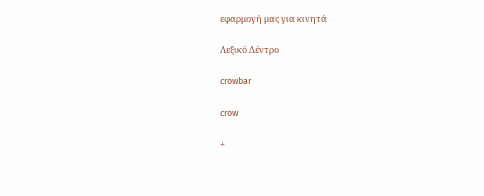εφαρμογή μας για κινητά

Λεξικό Δέντρο

crowbar

crow

+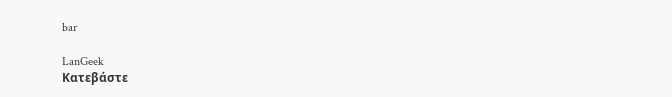bar

LanGeek
Κατεβάστε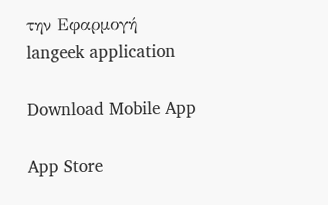την Εφαρμογή
langeek application

Download Mobile App

App Store